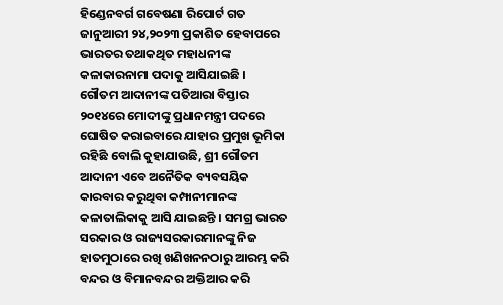ହିଣ୍ଡେନବର୍ଗ ଗବେଷଣା ରିପୋର୍ଟ ଗତ ଜାନୁଆରୀ ୨୪,୨୦୨୩ ପ୍ରକାଶିତ ହେବାପରେ ଭାରତର ତଥାକଥିତ ମହାଧନୀଙ୍କ କଳାକାରନାମା ପଦାକୁ ଆସିଯାଇଛି ।
ଗୌତମ ଆଦାନୀଙ୍କ ପତିଆରା ବିସ୍ତାର
୨୦୧୪ରେ ମୋଦୀଙ୍କୁ ପ୍ରଧାନମନ୍ତ୍ରୀ ପଦରେ ଘୋଷିତ କରାଇବାରେ ଯାହାର ପ୍ରମୁଖ ଭୂମିକା ରହିଛି ବୋଲି କୁହାଯାଉଛି, ଶ୍ରୀ ଗୌତମ ଆଦାନୀ ଏବେ ଅନୈତିକ ବ୍ୟବସୟିକ କାରବାର କରୁଥିବା କମ୍ପାନୀମାନଙ୍କ କଳାତାଲିକାକୁ ଆସି ଯାଇଛନ୍ତି । ସମଗ୍ର ଭାରତ ସରକାର ଓ ରାଜ୍ୟସରକାରମାନଙ୍କୁ ନିଜ ହାତମୁଠାରେ ରଖି ଖଣିଖନନଠାରୁ ଆରମ୍ଭ କରି ବନ୍ଦର ଓ ବିମାନବନ୍ଦର ଅକ୍ତିଆର କରି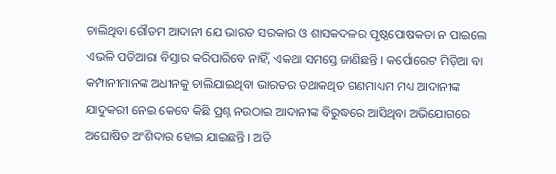ଚାଲିଥିବା ଗୌତମ ଆଦାନୀ ଯେ ଭାରତ ସରକାର ଓ ଶାସକଦଳର ପୃଷ୍ଠପୋଷକତା ନ ପାଇଲେ ଏଭଳି ପତିଆରା ବିସ୍ତାର କରିପାରିବେ ନାହିଁ, ଏକଥା ସମସ୍ତେ ଜାଣିଛନ୍ତି । କର୍ପୋରେଟ ମିଡ଼ିଆ ବା କମ୍ପାନୀମାନଙ୍କ ଅଧୀନକୁ ଚାଲିଯାଇଥିବା ଭାରତର ତଥାକଥିତ ଗଣମାଧ୍ୟମ ମଧ୍ୟ ଆଦାନୀଙ୍କ ଯାଦୁକରୀ ନେଇ କେବେ କିଛି ପ୍ରଶ୍ନ ନଉଠାଇ ଆଦାନୀଙ୍କ ବିରୁଦ୍ଧରେ ଆସିଥିବା ଅଭିଯୋଗରେ ଅଘୋଷିତ ଅଂଶିଦାର ହୋଇ ଯାଇଛନ୍ତି । ଅତି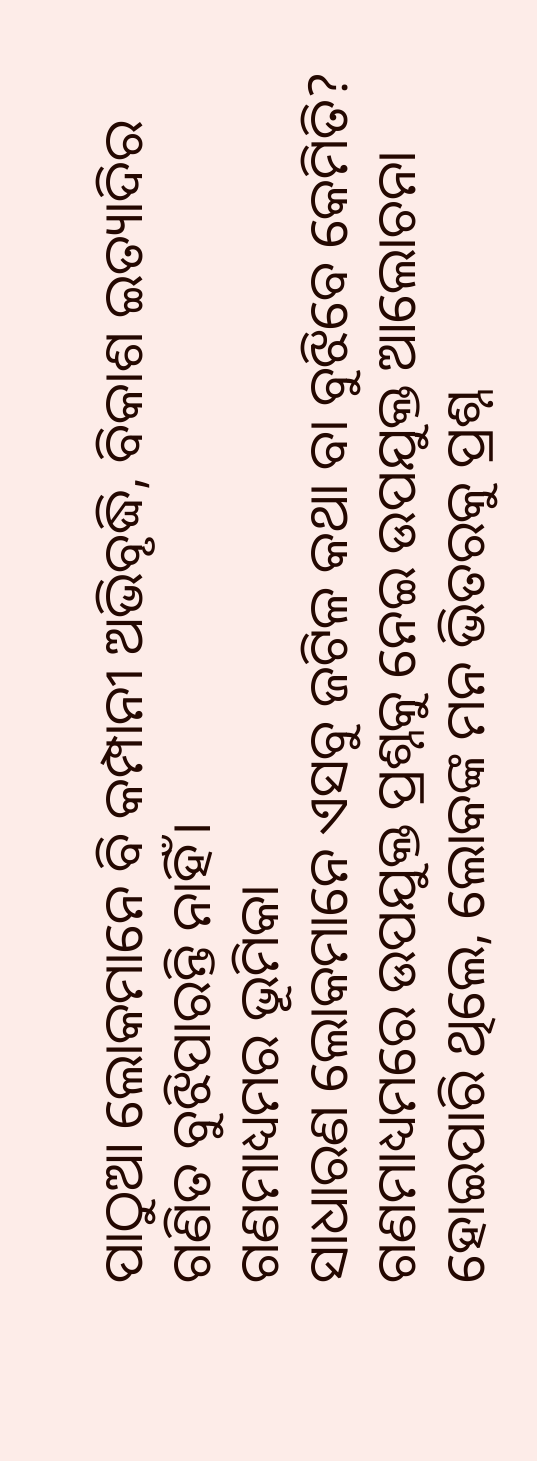ପାଠୁଆ ଲୋକମାନେ ବି କମ୍ପାନୀ ଅଭିବୃଦ୍ଧି, ବିକାଶ ଇତ୍ୟାଦିର ଗଣିତ ବୁଝିପାରନ୍ତି ନାହିଁ।
ଗଣମାଧ୍ୟମର ଭୂମିକା
ସାଧାରଣ ଲୋକମାନେ ଏସବୁ ଜଟିଳ କଥା ବା ବୁଝିବେ କେମିତି? ଗଣମାଧ୍ୟମରେ ଉପଯୁକ୍ତ ପ୍ରଶ୍ନକୁ ନେଇ ଉପଯୁକ୍ତ ଆଲୋଚନା ହୋଇପାରି ଥିଲେ, ଲୋକଙ୍କ ମନ ଭିତରକୁ ପ୍ରଶ୍ନ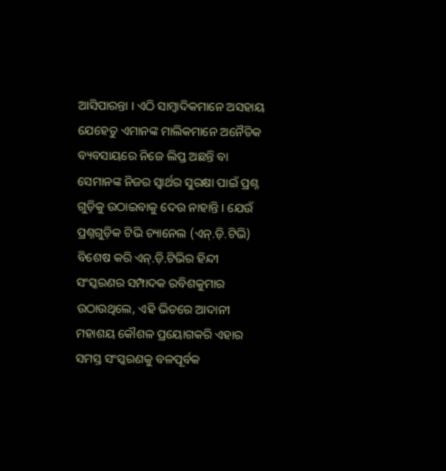ଆସିପାରନ୍ତା । ଏଠି ସାମ୍ବାଦିକମାନେ ଅସହାୟ ଯେହେତୁ ଏମାନଙ୍କ ମାଲିକମାନେ ଅନୈତିକ ବ୍ୟବସାୟରେ ନିଜେ ଲିପ୍ତ ଅଛନ୍ତି ବା ସେମାନଙ୍କ ନିଜର ସ୍ୱାର୍ଥର ସୁରକ୍ଷା ପାଇଁ ପ୍ରଶ୍ନ ଗୁଡ଼ିକୁ ଉଠାଇବାକୁ ଦେଉ ନାହାନ୍ତି । ଯେଉଁ ପ୍ରଶ୍ନଗୁଡ଼ିକ ଟିଭି ଚ୍ୟାନେଲ (ଏନ୍.ଡ଼ି.ଟିଭି) ବିଶେଷ କରି ଏନ୍.ଡ଼ି.ଟିଭିର ହିନ୍ଦୀ ସଂସ୍କରଣର ସମ୍ପାଦକ ରବିଶକୁମାର ଉଠାଉଥିଲେ, ଏହି ଭିତରେ ଆଦାନୀ ମହାଶୟ କୌଶଳ ପ୍ରୟୋଗକରି ଏହାର ସମସ୍ତ ସଂସ୍କରଣକୁ ବଳପୂର୍ବକ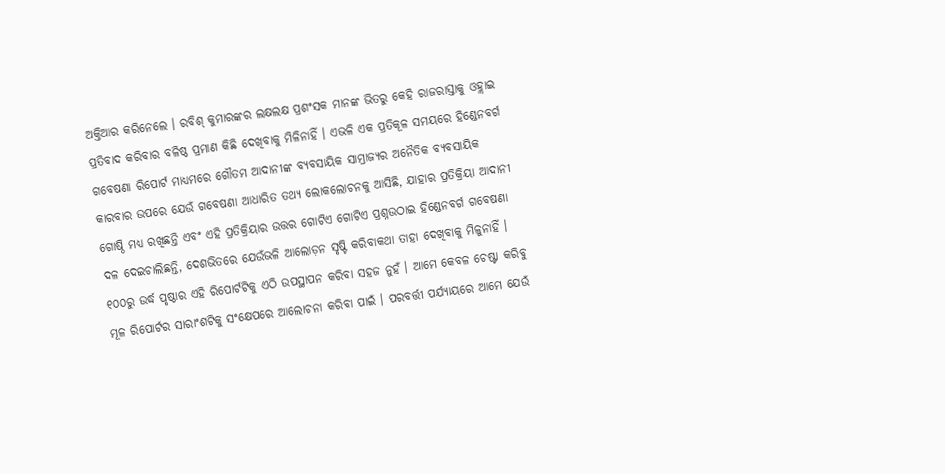ଅକ୍ତିଆର କରିନେଲେ । ରବିଶ୍ କୁମାରଙ୍କର ଲକ୍ଷଲକ୍ଷ ପ୍ରଶଂସକ ମାନଙ୍କ ଭିତରୁ କେହି ରାଜରାସ୍ତାକୁ ଓହ୍ଲାଇ ପ୍ରତିବାଦ କରିବାର ବଳିଷ୍ଠ ପ୍ରମାଣ କିଛି ଦେଖିବାକୁ ମିଳିନାହିଁ । ଏଭଳି ଏକ ପ୍ରତିକୂଳ ସମୟରେ ହିଣ୍ଡେନବର୍ଗ ଗବେଷଣା ରିପୋର୍ଟ ମାଧ୍ୟମରେ ଗୌତମ ଆଦାନୀଙ୍କ ବ୍ୟବସାୟିକ ସାମ୍ରାଜ୍ୟର ଅନୈତିକ ବ୍ୟବସାୟିକ କାରବାର ଉପରେ ଯେଉଁ ଗବେଷଣା ଆଧାରିତ ତଥ୍ୟ ଲୋକଲୋଚନକୁ ଆସିଛି, ଯାହାର ପ୍ରତିକ୍ରିୟା ଆଦାନୀ ଗୋଷ୍ଠି ମଧ୍ୟ ରଖିଛନ୍ତି ଏବଂ ଏହି ପ୍ରତିକ୍ରିୟାର ଉତ୍ତର ଗୋଟିଏ ଗୋଟିଏ ପ୍ରଶ୍ନଉଠାଇ ହିଣ୍ଡେନବର୍ଗ ଗବେଷଣା ଦଳ ଦେଇଚାଲିଛନ୍ତି, ଦେଶଭିତରେ ଯେଉଁଭଳି ଆଲୋଡ଼ନ ସୃଷ୍ଟି କରିବାକଥା ତାହା ଦେଖିବାକୁ ମିଳୁନାହିଁ । ୧୦୦ରୁ ଉର୍ଦ୍ଧ ପୃଷ୍ଠାର ଏହି ରିପୋର୍ଟଟିକୁ ଏଠି ଉପସ୍ଥାପନ କରିବା ସହଜ ନୁହଁ । ଆମେ କେବଳ ଚେଷ୍ଟା କରିବୁ ମୂଳ ରିପୋର୍ଟର ସାରାଂଶଟିକୁ ସଂକ୍ଷେପରେ ଆଲୋଚନା କରିବା ପାଇଁ । ପରବର୍ତ୍ତୀ ପର୍ଯ୍ୟାୟରେ ଆମେ ଯେଉଁ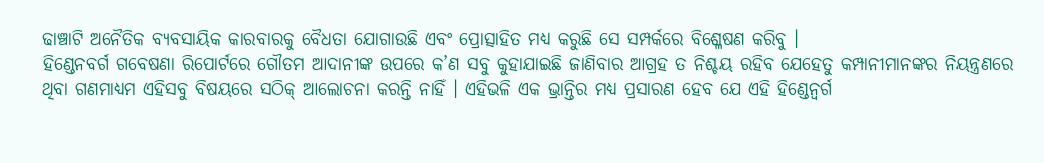ଢାଞ୍ଚାଟି ଅନୈତିକ ବ୍ୟବସାୟିକ କାରବାରକୁ ବୈଧତା ଯୋଗାଉଛି ଏବଂ ପ୍ରୋତ୍ସାହିତ ମଧ୍ୟ କରୁଛି ସେ ସମ୍ପର୍କରେ ବିଶ୍ଳେଷଣ କରିବୁ ।
ହିଣ୍ଡେନବର୍ଗ ଗବେଷଣା ରିପୋର୍ଟରେ ଗୌତମ ଆଦାନୀଙ୍କ ଉପରେ କ’ଣ ସବୁ କୁହାଯାଇଛି ଜାଣିବାର ଆଗ୍ରହ ତ ନିଶ୍ଚୟ ରହିବ ଯେହେତୁ କମ୍ପାନୀମାନଙ୍କର ନିୟନ୍ତ୍ରଣରେ ଥିବା ଗଣମାଧ୍ୟମ ଏହିସବୁ ବିଷୟରେ ସଠିକ୍ ଆଲୋଚନା କରନ୍ତି ନାହିଁ । ଏହିଭଳି ଏକ ଭ୍ରାନ୍ତିର ମଧ୍ୟ ପ୍ରସାରଣ ହେବ ଯେ ଏହି ହିଣ୍ଡେନ୍ବର୍ଗ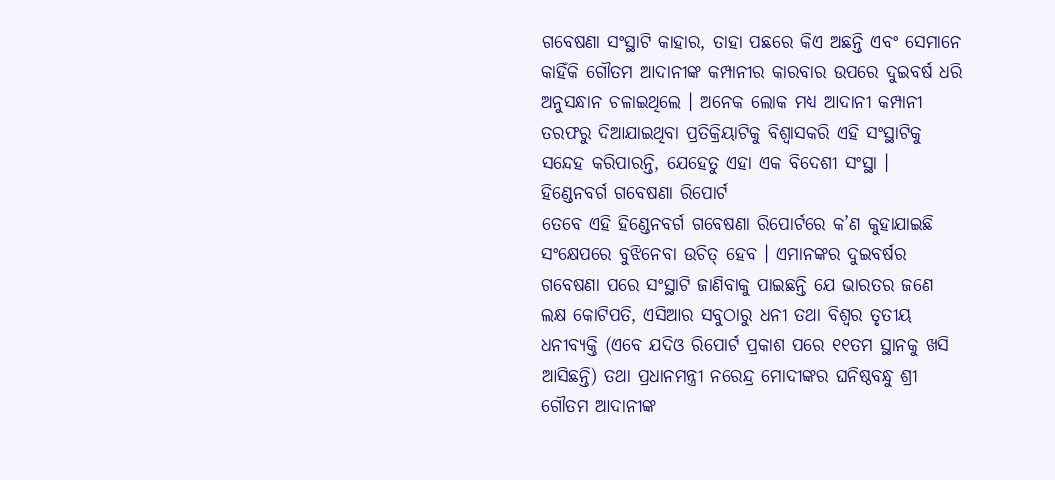ଗବେଷଣା ସଂସ୍ଥାଟି କାହାର, ତାହା ପଛରେ କିଏ ଅଛନ୍ତି ଏବଂ ସେମାନେ କାହିଁକି ଗୌତମ ଆଦାନୀଙ୍କ କମ୍ପାନୀର କାରବାର ଉପରେ ଦୁଇବର୍ଷ ଧରି ଅନୁସନ୍ଧାନ ଚଳାଇଥିଲେ । ଅନେକ ଲୋକ ମଧ୍ୟ ଆଦାନୀ କମ୍ପାନୀ ତରଫରୁ ଦିଆଯାଇଥିବା ପ୍ରତିକ୍ରିୟାଟିକୁ ବିଶ୍ୱାସକରି ଏହି ସଂସ୍ଥାଟିକୁ ସନ୍ଦେହ କରିପାରନ୍ତି, ଯେହେତୁ ଏହା ଏକ ବିଦେଶୀ ସଂସ୍ଥା ।
ହିଣ୍ଡେନବର୍ଗ ଗବେଷଣା ରିପୋର୍ଟ
ତେବେ ଏହି ହିଣ୍ଡେନବର୍ଗ ଗବେଷଣା ରିପୋର୍ଟରେ କ’ଣ କୁହାଯାଇଛି ସଂକ୍ଷେପରେ ବୁଝିନେବା ଉଚିତ୍ ହେବ । ଏମାନଙ୍କର ଦୁଇବର୍ଷର ଗବେଷଣା ପରେ ସଂସ୍ଥାଟି ଜାଣିବାକୁ ପାଇଛନ୍ତି ଯେ ଭାରତର ଜଣେ ଲକ୍ଷ କୋଟିପତି, ଏସିଆର ସବୁଠାରୁ ଧନୀ ତଥା ବିଶ୍ୱର ତୃତୀୟ ଧନୀବ୍ୟକ୍ତି (ଏବେ ଯଦିଓ ରିପୋର୍ଟ ପ୍ରକାଶ ପରେ ୧୧ତମ ସ୍ଥାନକୁ ଖସି ଆସିଛନ୍ତି) ତଥା ପ୍ରଧାନମନ୍ତ୍ରୀ ନରେନ୍ଦ୍ର ମୋଦୀଙ୍କର ଘନିଷ୍ଠବନ୍ଧୁ ଶ୍ରୀ ଗୌତମ ଆଦାନୀଙ୍କ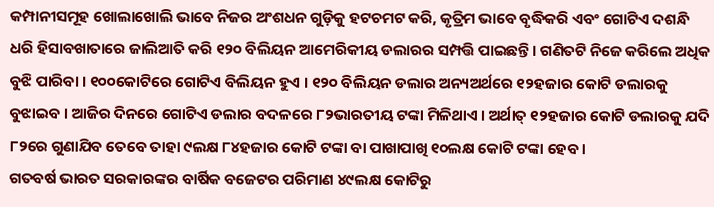କମ୍ପାନୀସମୂହ ଖୋଲାଖୋଲି ଭାବେ ନିଜର ଅଂଶଧନ ଗୁଡ଼ିକୁ ହଟଚମଟ କରି, କୃତ୍ରିମ ଭାବେ ବୃଦ୍ଧିକରି ଏବଂ ଗୋଟିଏ ଦଶନ୍ଧି ଧରି ହିସାବଖାତାରେ ଜାଲିଆତି କରି ୧୨୦ ବିଲିୟନ ଆମେରିକୀୟ ଡଲାରର ସମ୍ପତ୍ତି ପାଇଛନ୍ତି । ଗଣିତଟି ନିଜେ କରିଲେ ଅଧିକ ବୁଝି ପାରିବା । ୧୦୦କୋଟିରେ ଗୋଟିଏ ବିଲିୟନ ହୁଏ । ୧୨୦ ବିଲିୟନ ଡଲାର ଅନ୍ୟଅର୍ଥରେ ୧୨ହଜାର କୋଟି ଡଲାରକୁ ବୁଝାଇବ । ଆଜିର ଦିନରେ ଗୋଟିଏ ଡଲାର ବଦଳରେ ୮୨ଭାରତୀୟ ଟଙ୍କା ମିଳିଥାଏ । ଅର୍ଥାତ୍ ୧୨ହଜାର କୋଟି ଡଲାରକୁ ଯଦି ୮୨ରେ ଗୁଣାଯିବ ତେବେ ତାହା ୯ଲକ୍ଷ ୮୪ହଜାର କୋଟି ଟଙ୍କା ବା ପାଖାପାଖି ୧୦ଲକ୍ଷ କୋଟି ଟଙ୍କା ହେବ ।
ଗତବର୍ଷ ଭାରତ ସରକାରଙ୍କର ବାର୍ଷିକ ବଜେଟର ପରିମାଣ ୪୯ଲକ୍ଷ କୋଟିରୁ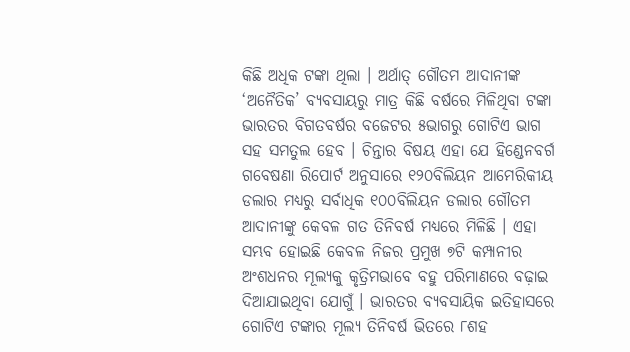କିଛି ଅଧିକ ଟଙ୍କା ଥିଲା । ଅର୍ଥାତ୍ ଗୌତମ ଆଦାନୀଙ୍କ ‘ଅନୈତିକ’ ବ୍ୟବସାୟରୁ ମାତ୍ର କିଛି ବର୍ଷରେ ମିଳିଥିବା ଟଙ୍କା ଭାରତର ବିଗତବର୍ଷର ବଜେଟର ୫ଭାଗରୁ ଗୋଟିଏ ଭାଗ ସହ ସମତୁଲ ହେବ । ଚିନ୍ତାର ବିଷୟ ଏହା ଯେ ହିଣ୍ଡେନବର୍ଗ ଗବେଷଣା ରିପୋର୍ଟ ଅନୁସାରେ ୧୨୦ବିଲିୟନ ଆମେରିକୀୟ ଡଲାର ମଧ୍ୟରୁ ସର୍ବାଧିକ ୧୦୦ବିଲିୟନ ଡଲାର ଗୌତମ ଆଦାନୀଙ୍କୁ କେବଳ ଗତ ତିନିବର୍ଷ ମଧ୍ୟରେ ମିଳିଛି । ଏହା ସମ୍ଭବ ହୋଇଛି କେବଳ ନିଜର ପ୍ରମୁଖ ୭ଟି କମ୍ପାନୀର ଅଂଶଧନର ମୂଲ୍ୟକୁ କୃତ୍ରିମଭାବେ ବହୁ ପରିମାଣରେ ବଢ଼ାଇ ଦିଆଯାଇଥିବା ଯୋଗୁଁ । ଭାରତର ବ୍ୟବସାୟିକ ଇତିହାସରେ ଗୋଟିଏ ଟଙ୍କାର ମୂଲ୍ୟ ତିନିବର୍ଷ ଭିତରେ ୮ଶହ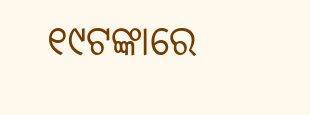୧୯ଟଙ୍କାରେ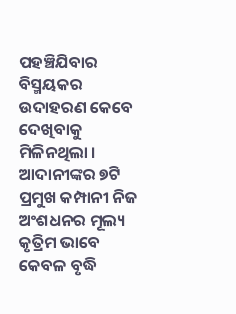ପହଞ୍ଚିଯିବାର ବିସ୍ମୟକର ଉଦାହରଣ କେବେ ଦେଖିବାକୁ ମିଳିନଥିଲା । ଆଦାନୀଙ୍କର ୭ଟି ପ୍ରମୁଖ କମ୍ପାନୀ ନିଜ ଅଂଶଧନର ମୂଲ୍ୟ କୃତ୍ରିମ ଭାବେ କେବଳ ବୃଦ୍ଧି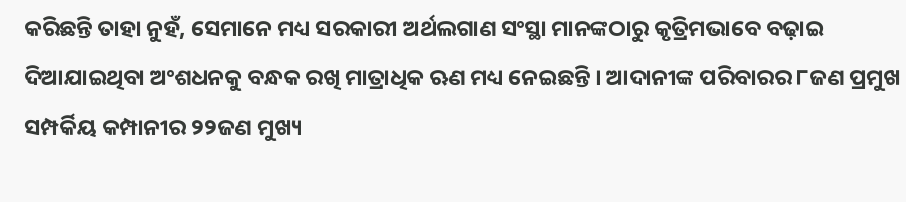କରିଛନ୍ତି ତାହା ନୁହଁ, ସେମାନେ ମଧ୍ୟ ସରକାରୀ ଅର୍ଥଲଗାଣ ସଂସ୍ଥା ମାନଙ୍କଠାରୁ କୃତ୍ରିମଭାବେ ବଢ଼ାଇ ଦିଆଯାଇଥିବା ଅଂଶଧନକୁ ବନ୍ଧକ ରଖି ମାତ୍ରାଧିକ ଋଣ ମଧ୍ୟ ନେଇଛନ୍ତି । ଆଦାନୀଙ୍କ ପରିବାରର ୮ଜଣ ପ୍ରମୁଖ ସମ୍ପର୍କିୟ କମ୍ପାନୀର ୨୨ଜଣ ମୁଖ୍ୟ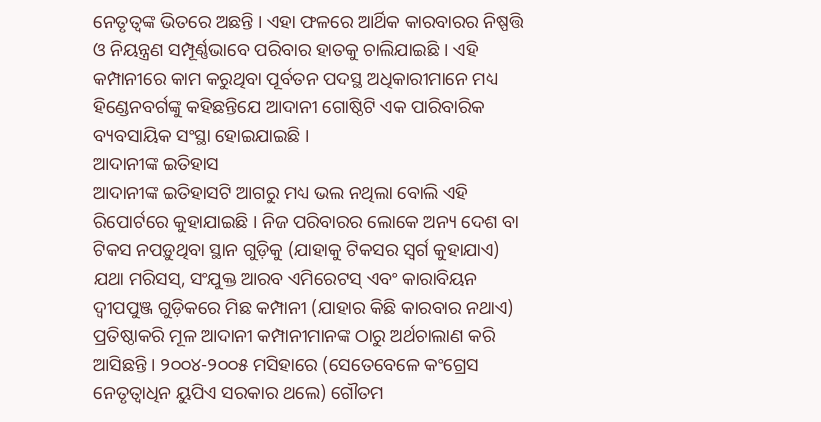ନେତୃତ୍ୱଙ୍କ ଭିତରେ ଅଛନ୍ତି । ଏହା ଫଳରେ ଆର୍ଥିକ କାରବାରର ନିଷ୍ପତ୍ତି ଓ ନିୟନ୍ତ୍ରଣ ସମ୍ପୂର୍ଣ୍ଣଭାବେ ପରିବାର ହାତକୁ ଚାଲିଯାଇଛି । ଏହି କମ୍ପାନୀରେ କାମ କରୁଥିବା ପୂର୍ବତନ ପଦସ୍ଥ ଅଧିକାରୀମାନେ ମଧ୍ୟ ହିଣ୍ଡେନବର୍ଗଙ୍କୁ କହିଛନ୍ତିଯେ ଆଦାନୀ ଗୋଷ୍ଠିଟି ଏକ ପାରିବାରିକ ବ୍ୟବସାୟିକ ସଂସ୍ଥା ହୋଇଯାଇଛି ।
ଆଦାନୀଙ୍କ ଇତିହାସ
ଆଦାନୀଙ୍କ ଇତିହାସଟି ଆଗରୁ ମଧ୍ୟ ଭଲ ନଥିଲା ବୋଲି ଏହି ରିପୋର୍ଟରେ କୁହାଯାଇଛି । ନିଜ ପରିବାରର ଲୋକେ ଅନ୍ୟ ଦେଶ ବା ଟିକସ ନପଡ଼ୁଥିବା ସ୍ଥାନ ଗୁଡ଼ିକୁ (ଯାହାକୁ ଟିକସର ସ୍ୱର୍ଗ କୁହାଯାଏ) ଯଥା ମରିସସ୍, ସଂଯୁକ୍ତ ଆରବ ଏମିରେଟସ୍ ଏବଂ କାରାବିୟନ ଦ୍ୱୀପପୁଞ୍ଜ ଗୁଡ଼ିକରେ ମିଛ କମ୍ପାନୀ (ଯାହାର କିଛି କାରବାର ନଥାଏ) ପ୍ରତିଷ୍ଠାକରି ମୂଳ ଆଦାନୀ କମ୍ପାନୀମାନଙ୍କ ଠାରୁ ଅର୍ଥଚାଲାଣ କରି ଆସିଛନ୍ତି । ୨୦୦୪-୨୦୦୫ ମସିହାରେ (ସେତେବେଳେ କଂଗ୍ରେସ ନେତୃତ୍ୱାଧିନ ୟୁପିଏ ସରକାର ଥଲେ) ଗୌତମ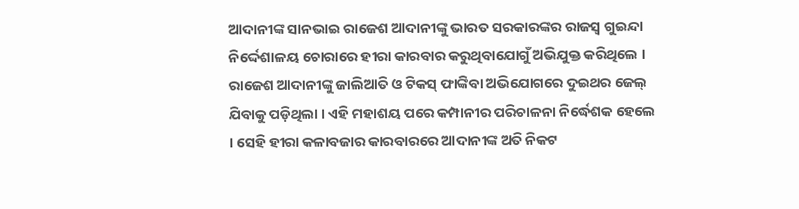ଆଦାନୀଙ୍କ ସାନଭାଇ ରାଜେଶ ଆଦାନୀଙ୍କୁ ଭାରତ ସରକାରଙ୍କର ରାଜସ୍ୱ ଗୁଇନ୍ଦା ନିର୍ଦ୍ଦେଶାଳୟ ଚୋରାରେ ହୀରା କାରବାର କରୁଥିବାଯୋଗୁଁ ଅଭିଯୁକ୍ତ କରିଥିଲେ । ରାଜେଶ ଆଦାନୀଙ୍କୁ ଜାଲିଆତି ଓ ଟିକସ୍ ଫାଙ୍କିବା ଅଭିଯୋଗରେ ଦୁଇଥର ଜେଲ୍ ଯିବାକୁ ପଡ଼ିଥିଲା । ଏହି ମହାଶୟ ପରେ କମ୍ପାନୀର ପରିଚାଳନା ନିର୍ଦ୍ଧେଶକ ହେଲେ । ସେହି ହୀରା କଳାବଜାର କାରବାରରେ ଆଦାନୀଙ୍କ ଅତି ନିକଟ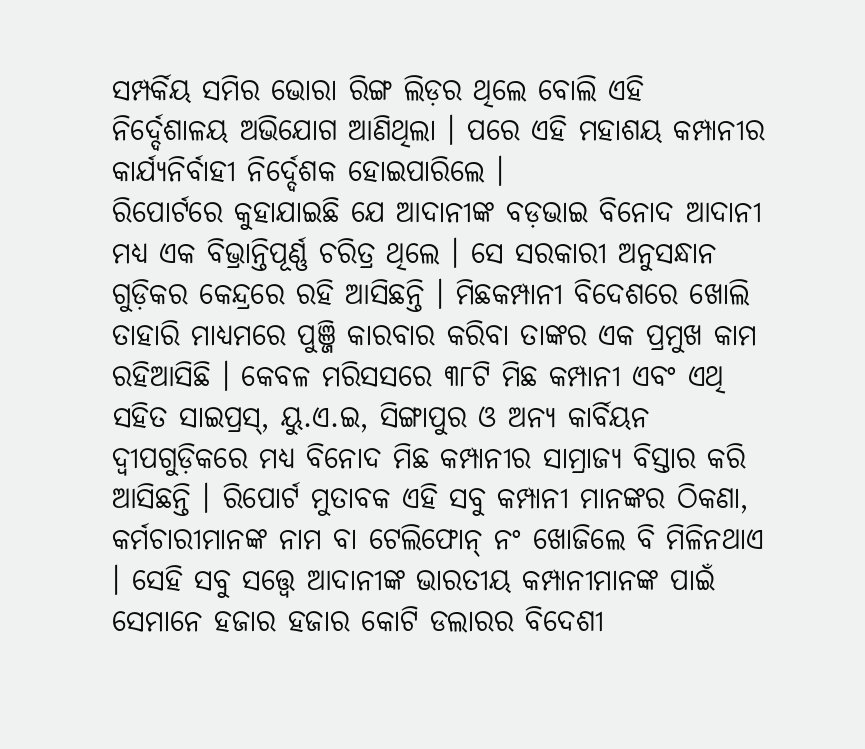ସମ୍ପର୍କିୟ ସମିର ଭୋରା ରିଙ୍ଗ ଲିଡ଼ର ଥିଲେ ବୋଲି ଏହି ନିର୍ଦ୍ଦେଶାଳୟ ଅଭିଯୋଗ ଆଣିଥିଲା । ପରେ ଏହି ମହାଶୟ କମ୍ପାନୀର କାର୍ଯ୍ୟନିର୍ବାହୀ ନିର୍ଦ୍ଦେଶକ ହୋଇପାରିଲେ ।
ରିପୋର୍ଟରେ କୁହାଯାଇଛି ଯେ ଆଦାନୀଙ୍କ ବଡ଼ଭାଇ ବିନୋଦ ଆଦାନୀ ମଧ୍ୟ ଏକ ବିଭ୍ରାନ୍ତିପୂର୍ଣ୍ଣ ଚରିତ୍ର ଥିଲେ । ସେ ସରକାରୀ ଅନୁସନ୍ଧାନ ଗୁଡ଼ିକର କେନ୍ଦ୍ରରେ ରହି ଆସିଛନ୍ତି । ମିଛକମ୍ପାନୀ ବିଦେଶରେ ଖୋଲି ତାହାରି ମାଧ୍ୟମରେ ପୁଞ୍ଜି କାରବାର କରିବା ତାଙ୍କର ଏକ ପ୍ରମୁଖ କାମ ରହିଆସିଛି । କେବଳ ମରିସସରେ ୩୮ଟି ମିଛ କମ୍ପାନୀ ଏବଂ ଏଥି ସହିତ ସାଇପ୍ରସ୍, ୟୁ.ଏ.ଇ, ସିଙ୍ଗାପୁର ଓ ଅନ୍ୟ କାର୍ବିୟନ ଦ୍ୱୀପଗୁଡ଼ିକରେ ମଧ୍ୟ ବିନୋଦ ମିଛ କମ୍ପାନୀର ସାମ୍ରାଜ୍ୟ ବିସ୍ତାର କରି ଆସିଛନ୍ତି । ରିପୋର୍ଟ ମୁତାବକ ଏହି ସବୁ କମ୍ପାନୀ ମାନଙ୍କର ଠିକଣା, କର୍ମଚାରୀମାନଙ୍କ ନାମ ବା ଟେଲିଫୋନ୍ ନଂ ଖୋଜିଲେ ବି ମିଳିନଥାଏ । ସେହି ସବୁ ସତ୍ତ୍ୱେ ଆଦାନୀଙ୍କ ଭାରତୀୟ କମ୍ପାନୀମାନଙ୍କ ପାଇଁ ସେମାନେ ହଜାର ହଜାର କୋଟି ଡଲାରର ବିଦେଶୀ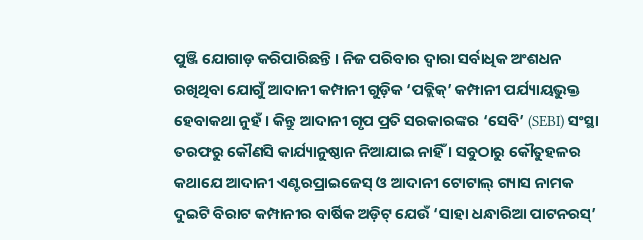ପୁଞ୍ଜି ଯୋଗାଡ଼ କରିପାରିଛନ୍ତି । ନିଜ ପରିବାର ଦ୍ୱାରା ସର୍ବାଧିକ ଅଂଶଧନ ରଖିଥିବା ଯୋଗୁଁ ଆଦାନୀ କମ୍ପାନୀ ଗୁଡ଼ିକ ‘ପବ୍ଲିକ୍’ କମ୍ପାନୀ ପର୍ଯ୍ୟାୟଭୁକ୍ତ ହେବାକଥା ନୁହଁ । କିନ୍ତୁ ଆଦାନୀ ଗୃପ ପ୍ରତି ସରକାରଙ୍କର ‘ସେବି’ (SEBI) ସଂସ୍ଥା ତରଫରୁ କୌଣସି କାର୍ଯ୍ୟାନୁଷ୍ଠାନ ନିଆଯାଇ ନାହିଁ । ସବୁଠାରୁ କୌତୁହଳର କଥାଯେ ଆଦାନୀ ଏଣ୍ଟରପ୍ରାଇଜେସ୍ ଓ ଆଦାନୀ ଟୋଟାଲ୍ ଗ୍ୟାସ ନାମକ ଦୁଇଟି ବିରାଟ କମ୍ପାନୀର ବାର୍ଷିକ ଅଡ଼ିଟ୍ ଯେଉଁ ‘ସାହା ଧନ୍ଧାରିଆ ପାଟନରସ୍’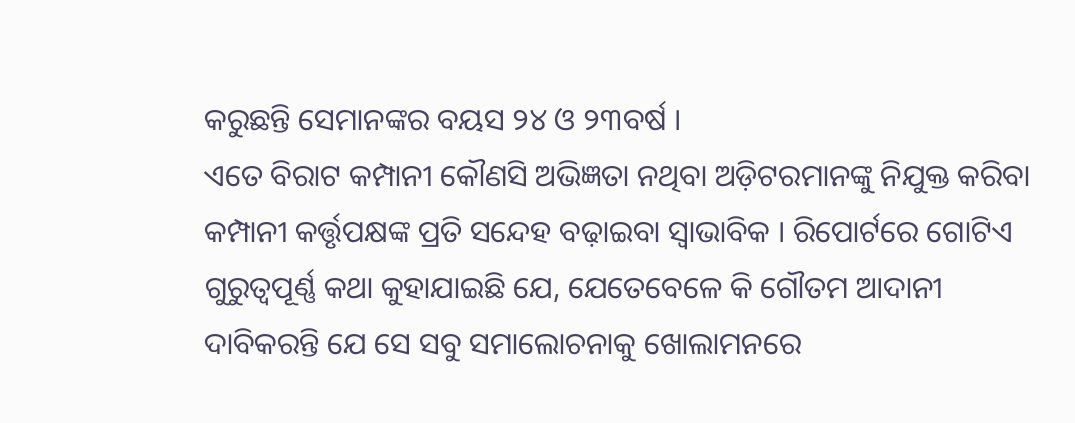କରୁଛନ୍ତି ସେମାନଙ୍କର ବୟସ ୨୪ ଓ ୨୩ବର୍ଷ ।
ଏତେ ବିରାଟ କମ୍ପାନୀ କୌଣସି ଅଭିଜ୍ଞତା ନଥିବା ଅଡ଼ିଟରମାନଙ୍କୁ ନିଯୁକ୍ତ କରିବା କମ୍ପାନୀ କର୍ତ୍ତୃପକ୍ଷଙ୍କ ପ୍ରତି ସନ୍ଦେହ ବଢ଼ାଇବା ସ୍ୱାଭାବିକ । ରିପୋର୍ଟରେ ଗୋଟିଏ ଗୁରୁତ୍ୱପୂର୍ଣ୍ଣ କଥା କୁହାଯାଇଛି ଯେ, ଯେତେବେଳେ କି ଗୌତମ ଆଦାନୀ ଦାବିକରନ୍ତି ଯେ ସେ ସବୁ ସମାଲୋଚନାକୁ ଖୋଲାମନରେ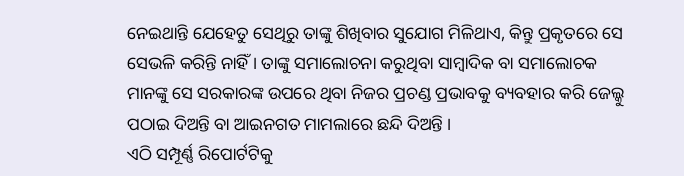ନେଇଥାନ୍ତି ଯେହେତୁ ସେଥିରୁ ତାଙ୍କୁ ଶିଖିବାର ସୁଯୋଗ ମିଳିଥାଏ, କିନ୍ତୁ ପ୍ରକୃତରେ ସେ ସେଭଳି କରିନ୍ତି ନାହିଁ । ତାଙ୍କୁ ସମାଲୋଚନା କରୁଥିବା ସାମ୍ବାଦିକ ବା ସମାଲୋଚକ ମାନଙ୍କୁ ସେ ସରକାରଙ୍କ ଉପରେ ଥିବା ନିଜର ପ୍ରଚଣ୍ଡ ପ୍ରଭାବକୁ ବ୍ୟବହାର କରି ଜେଲ୍କୁ ପଠାଇ ଦିଅନ୍ତି ବା ଆଇନଗତ ମାମଲାରେ ଛନ୍ଦି ଦିଅନ୍ତି ।
ଏଠି ସମ୍ପୂର୍ଣ୍ଣ ରିପୋର୍ଟଟିକୁ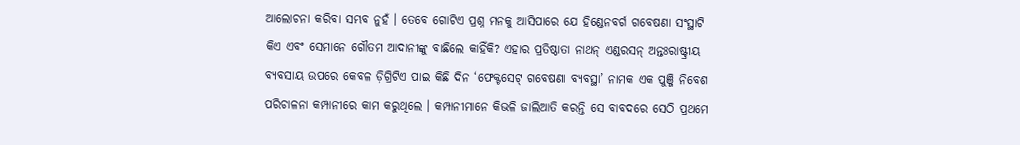ଆଲୋଚନା କରିବା ସମ୍ଭବ ନୁହଁ । ତେବେ ଗୋଟିଏ ପ୍ରଶ୍ନ ମନକୁ ଆସିପାରେ ଯେ ହିଣ୍ଡେନବର୍ଗ ଗବେଷଣା ସଂସ୍ଥାଟି କିଏ ଏବଂ ସେମାନେ ଗୌତମ ଆଦାନୀଙ୍କୁ ବାଛିଲେ କାହିଁକି? ଏହାର ପ୍ରତିଷ୍ଠାତା ନାଥନ୍ ଏଣ୍ଡରସନ୍ ଅନ୍ତଃରାଷ୍ଟ୍ରୀୟ ବ୍ୟବସାୟ ଉପରେ କେବଳ ଡ଼ିଗ୍ରିଟିଏ ପାଇ କିଛି ଦିନ ‘ଫେକ୍ଟସେଟ୍ ଗବେଷଣା ବ୍ୟବସ୍ଥା’ ନାମକ ଏକ ପୁଞ୍ଜି ନିବେଶ ପରିଚାଳନା କମ୍ପାନୀରେ କାମ କରୁଥିଲେ । କମ୍ପାନୀମାନେ କିଭଳି ଜାଲିଆତି କରନ୍ତି ସେ ବାବଦରେ ସେଠି ପ୍ରଥମେ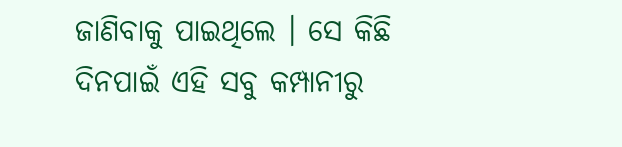ଜାଣିବାକୁ ପାଇଥିଲେ । ସେ କିଛି ଦିନପାଇଁ ଏହି ସବୁ କମ୍ପାନୀରୁ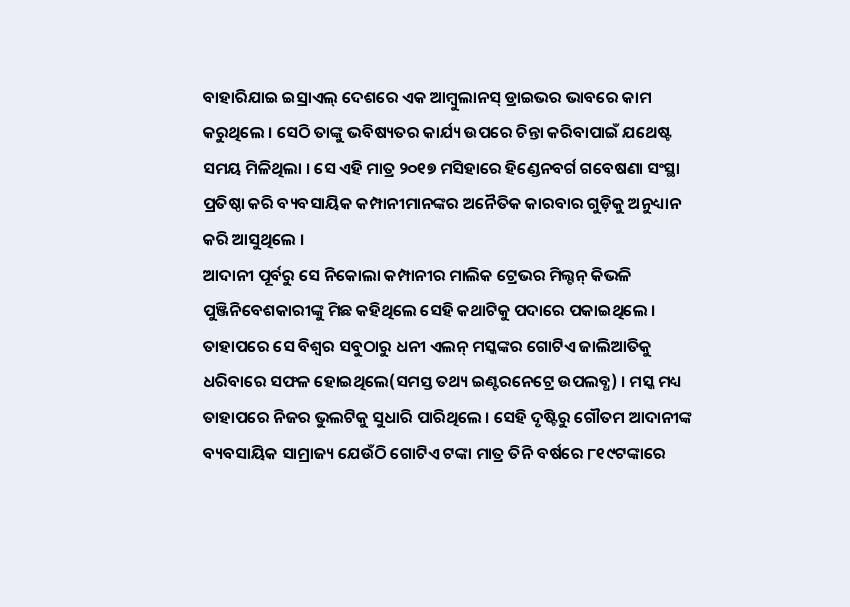ବାହାରିଯାଇ ଇସ୍ରାଏଲ୍ ଦେଶରେ ଏକ ଆମ୍ବୁଲାନସ୍ ଡ୍ରାଇଭର ଭାବରେ କାମ କରୁଥିଲେ । ସେଠି ତାଙ୍କୁ ଭବିଷ୍ୟତର କାର୍ଯ୍ୟ ଉପରେ ଚିନ୍ତା କରିବାପାଇଁ ଯଥେଷ୍ଟ ସମୟ ମିଳିଥିଲା । ସେ ଏହି ମାତ୍ର ୨୦୧୭ ମସିହାରେ ହିଣ୍ଡେନବର୍ଗ ଗବେଷଣା ସଂସ୍ଥା ପ୍ରତିଷ୍ଠା କରି ବ୍ୟବସାୟିକ କମ୍ପାନୀମାନଙ୍କର ଅନୈତିକ କାରବାର ଗୁଡ଼ିକୁ ଅନୁଧ୍ୟାନ କରି ଆସୁଥିଲେ ।
ଆଦାନୀ ପୂର୍ବରୁ ସେ ନିକୋଲା କମ୍ପାନୀର ମାଲିକ ଟ୍ରେଭର ମିଲ୍ଟନ୍ କିଭଳି ପୁଞ୍ଜିନିବେଶକାରୀଙ୍କୁ ମିଛ କହିଥିଲେ ସେହି କଥାଟିକୁ ପଦାରେ ପକାଇଥିଲେ । ତାହାପରେ ସେ ବିଶ୍ୱର ସବୁଠାରୁ ଧନୀ ଏଲନ୍ ମସ୍କଙ୍କର ଗୋଟିଏ ଜାଲିଆତିକୁ ଧରିବାରେ ସଫଳ ହୋଇଥିଲେ(ସମସ୍ତ ତଥ୍ୟ ଇଣ୍ଟରନେଟ୍ରେ ଉପଲବ୍ଧ) । ମସ୍କ ମଧ୍ୟ ତାହାପରେ ନିଜର ଭୁଲଟିକୁ ସୁଧାରି ପାରିଥିଲେ । ସେହି ଦୃଷ୍ଟିରୁ ଗୌତମ ଆଦାନୀଙ୍କ ବ୍ୟବସାୟିକ ସାମ୍ରାଜ୍ୟ ଯେଉଁଠି ଗୋଟିଏ ଟଙ୍କା ମାତ୍ର ତିନି ବର୍ଷରେ ୮୧୯ଟଙ୍କାରେ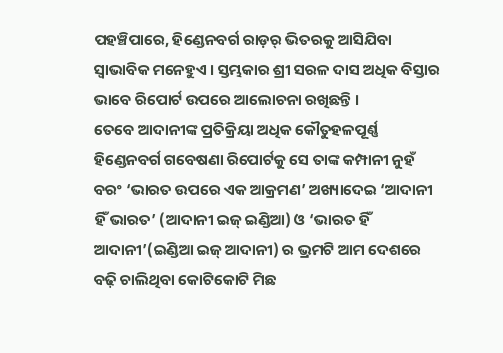ପହଞ୍ଚିପାରେ, ହିଣ୍ଡେନବର୍ଗ ରାଡ଼ର୍ ଭିତରକୁ ଆସିଯିବା ସ୍ୱାଭାବିକ ମନେହୁଏ । ସ୍ତମ୍ଭକାର ଶ୍ରୀ ସରଳ ଦାସ ଅଧିକ ବିସ୍ତାର ଭାବେ ରିପୋର୍ଟ ଉପରେ ଆଲୋଚନା ରଖିଛନ୍ତି ।
ତେବେ ଆଦାନୀଙ୍କ ପ୍ରତିକ୍ରିୟା ଅଧିକ କୌତୁହଳପୂର୍ଣ୍ଣ
ହିଣ୍ଡେନବର୍ଗ ଗବେଷଣା ରିପୋର୍ଟକୁ ସେ ତାଙ୍କ କମ୍ପାନୀ ନୁହଁ ବରଂ ‘ଭାରତ ଉପରେ ଏକ ଆକ୍ରମଣ’ ଅଖ୍ୟାଦେଇ ‘ଆଦାନୀ ହିଁ ଭାରତ’ (ଆଦାନୀ ଇଜ୍ ଇଣ୍ଡିଆ) ଓ ‘ଭାରତ ହିଁ ଆଦାନୀ’(ଇଣ୍ଡିଆ ଇଜ୍ ଆଦାନୀ) ର ଭ୍ରମଟି ଆମ ଦେଶରେ ବଢ଼ି ଚାଲିଥିବା କୋଟିକୋଟି ମିଛ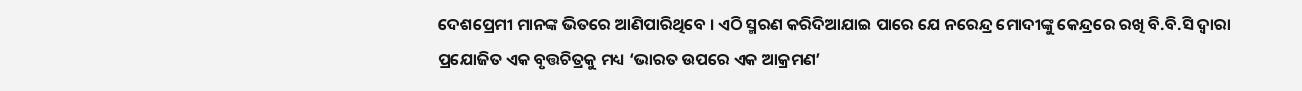ଦେଶପ୍ରେମୀ ମାନଙ୍କ ଭିତରେ ଆଣିପାରିଥିବେ । ଏଠି ସ୍ମରଣ କରିଦିଆଯାଇ ପାରେ ଯେ ନରେନ୍ଦ୍ର ମୋଦୀଙ୍କୁ କେନ୍ଦ୍ରରେ ରଖି ବି.ବି.ସି ଦ୍ୱାରା ପ୍ରଯୋଜିତ ଏକ ବୃତ୍ତଚିତ୍ରକୁ ମଧ୍ୟ ‘ଭାରତ ଉପରେ ଏକ ଆକ୍ରମଣ’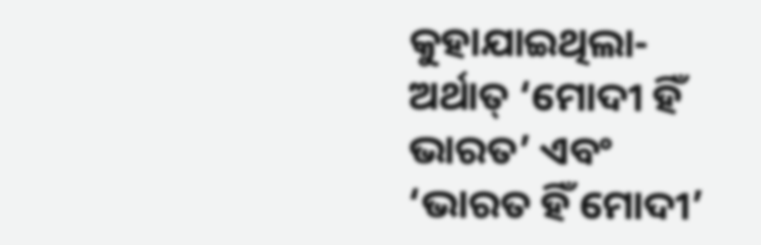କୁହାଯାଇଥିଲା- ଅର୍ଥାତ୍ ‘ମୋଦୀ ହିଁ ଭାରତ’ ଏବଂ ‘ଭାରତ ହିଁ ମୋଦୀ’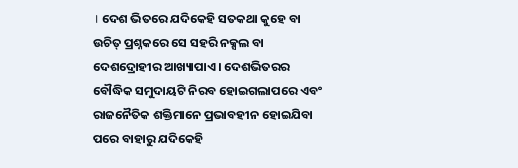। ଦେଶ ଭିତରେ ଯଦିକେହି ସତକଥା କୁହେ ବା ଉଚିତ୍ ପ୍ରଶ୍ନକରେ ସେ ସହରି ନକ୍ସଲ ବା ଦେଶଦ୍ରୋହୀର ଆଖ୍ୟାପାଏ । ଦେଶଭିତରର ବୌଦ୍ଧିକ ସମୁଦାୟଟି ନିରବ ହୋଇଗଲାପରେ ଏବଂ ରାଜନୈତିକ ଶକ୍ତିମାନେ ପ୍ରଭାବହୀନ ହୋଇଯିବା ପରେ ବାହାରୁ ଯଦିକେହି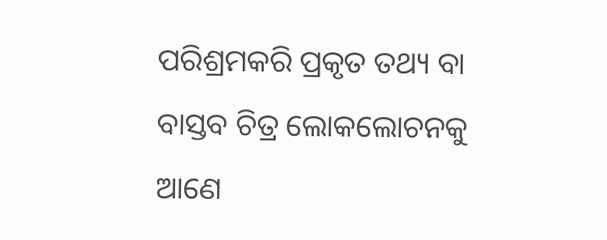ପରିଶ୍ରମକରି ପ୍ରକୃତ ତଥ୍ୟ ବା ବାସ୍ତବ ଚିତ୍ର ଲୋକଲୋଚନକୁ ଆଣେ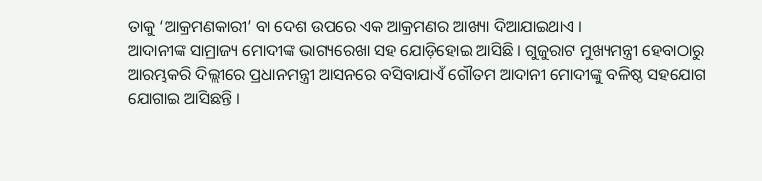ତାକୁ ‘ଆକ୍ରମଣକାରୀ’ ବା ଦେଶ ଉପରେ ଏକ ଆକ୍ରମଣର ଆଖ୍ୟା ଦିଆଯାଇଥାଏ ।
ଆଦାନୀଙ୍କ ସାମ୍ରାଜ୍ୟ ମୋଦୀଙ୍କ ଭାଗ୍ୟରେଖା ସହ ଯୋଡ଼ିହୋଇ ଆସିଛି । ଗୁଜୁରାଟ ମୁଖ୍ୟମନ୍ତ୍ରୀ ହେବାଠାରୁ ଆରମ୍ଭକରି ଦିଲ୍ଲୀରେ ପ୍ରଧାନମନ୍ତ୍ରୀ ଆସନରେ ବସିବାଯାଏଁ ଗୌତମ ଆଦାନୀ ମୋଦୀଙ୍କୁ ବଳିଷ୍ଠ ସହଯୋଗ ଯୋଗାଇ ଆସିଛନ୍ତି ।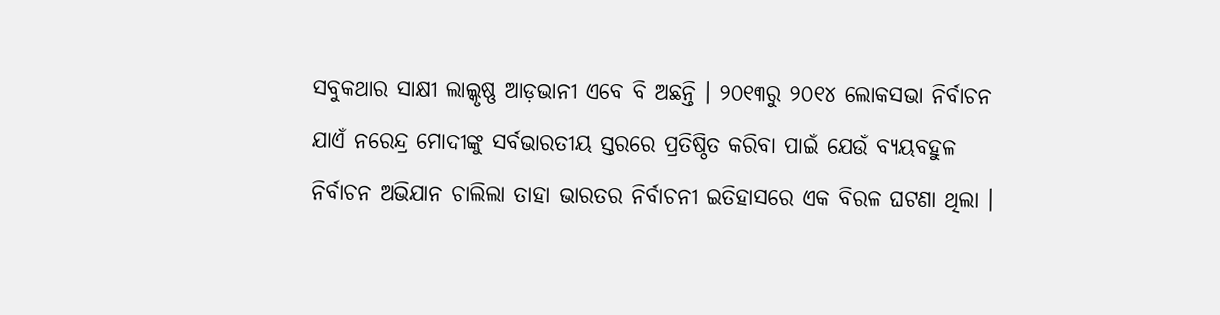ସବୁକଥାର ସାକ୍ଷୀ ଲାଲ୍କୃଷ୍ଣ ଆଡ଼ଭାନୀ ଏବେ ବି ଅଛନ୍ତି । ୨୦୧୩ରୁ ୨୦୧୪ ଲୋକସଭା ନିର୍ବାଚନ ଯାଏଁ ନରେନ୍ଦ୍ର ମୋଦୀଙ୍କୁ ସର୍ବଭାରତୀୟ ସ୍ତରରେ ପ୍ରତିଷ୍ଠିତ କରିବା ପାଇଁ ଯେଉଁ ବ୍ୟୟବହୁଳ ନିର୍ବାଚନ ଅଭିଯାନ ଚାଲିଲା ତାହା ଭାରତର ନିର୍ବାଚନୀ ଇତିହାସରେ ଏକ ବିରଳ ଘଟଣା ଥିଲା ।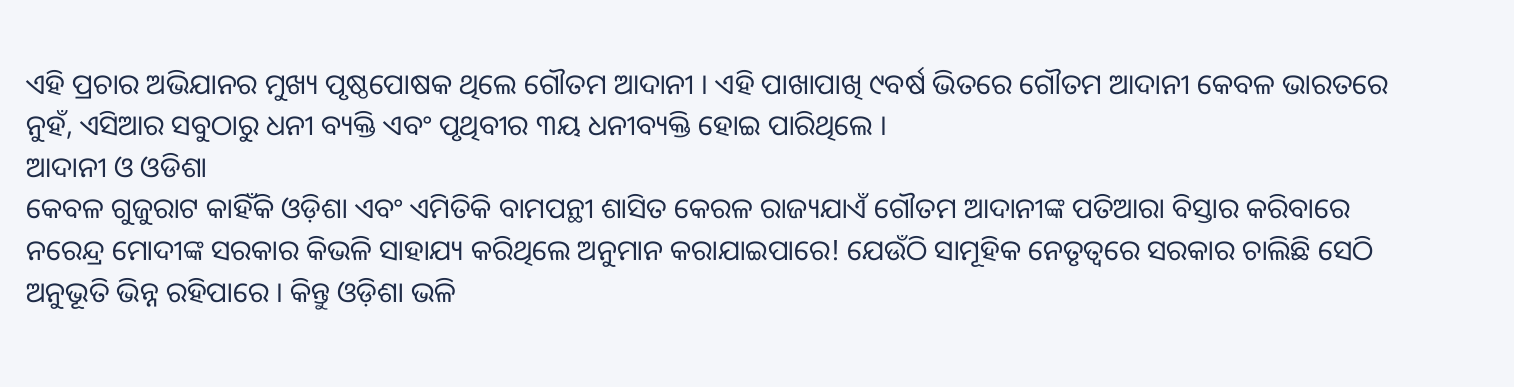ଏହି ପ୍ରଚାର ଅଭିଯାନର ମୁଖ୍ୟ ପୃଷ୍ଠପୋଷକ ଥିଲେ ଗୌତମ ଆଦାନୀ । ଏହି ପାଖାପାଖି ୯ବର୍ଷ ଭିତରେ ଗୌତମ ଆଦାନୀ କେବଳ ଭାରତରେ ନୁହଁ, ଏସିଆର ସବୁଠାରୁ ଧନୀ ବ୍ୟକ୍ତି ଏବଂ ପୃଥିବୀର ୩ୟ ଧନୀବ୍ୟକ୍ତି ହୋଇ ପାରିଥିଲେ ।
ଆଦାନୀ ଓ ଓଡିଶା
କେବଳ ଗୁଜୁରାଟ କାହିଁକି ଓଡ଼ିଶା ଏବଂ ଏମିତିକି ବାମପନ୍ଥୀ ଶାସିତ କେରଳ ରାଜ୍ୟଯାଏଁ ଗୌତମ ଆଦାନୀଙ୍କ ପତିଆରା ବିସ୍ତାର କରିବାରେ ନରେନ୍ଦ୍ର ମୋଦୀଙ୍କ ସରକାର କିଭଳି ସାହାଯ୍ୟ କରିଥିଲେ ଅନୁମାନ କରାଯାଇପାରେ! ଯେଉଁଠି ସାମୂହିକ ନେତୃତ୍ୱରେ ସରକାର ଚାଲିଛି ସେଠି ଅନୁଭୂତି ଭିନ୍ନ ରହିପାରେ । କିନ୍ତୁ ଓଡ଼ିଶା ଭଳି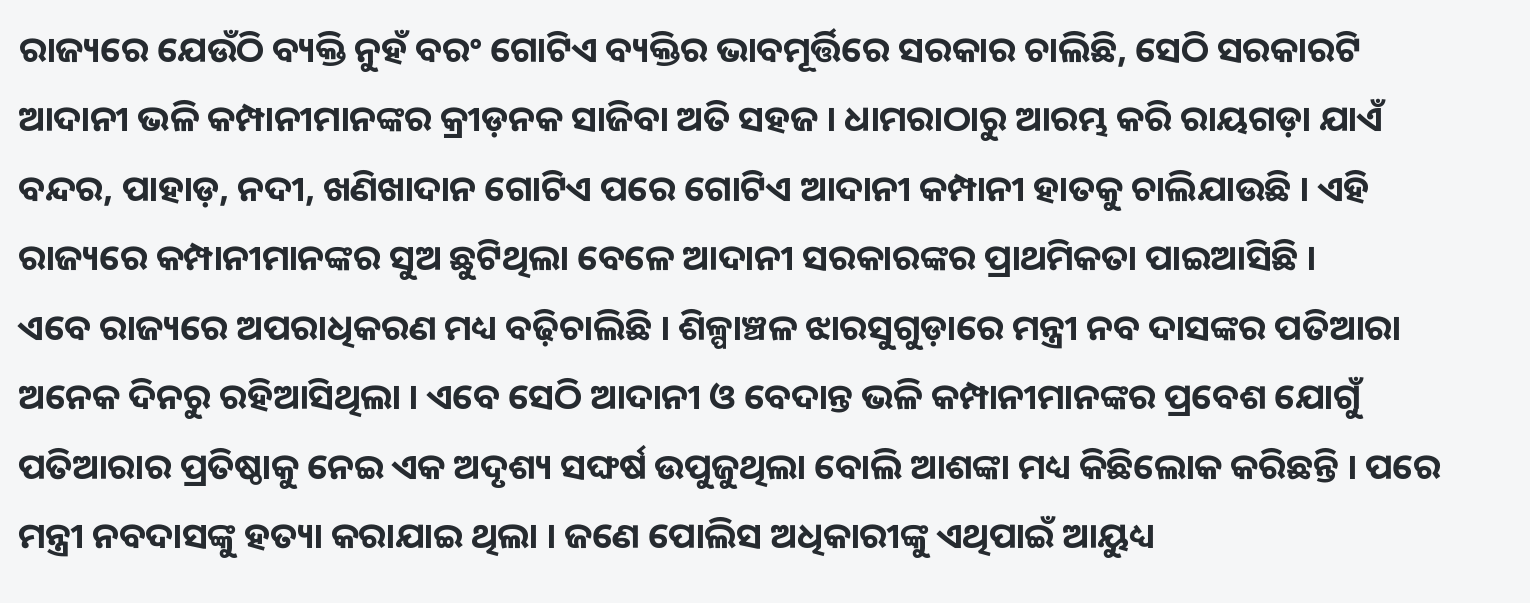ରାଜ୍ୟରେ ଯେଉଁଠି ବ୍ୟକ୍ତି ନୁହଁ ବରଂ ଗୋଟିଏ ବ୍ୟକ୍ତିର ଭାବମୂର୍ତ୍ତିରେ ସରକାର ଚାଲିଛି, ସେଠି ସରକାରଟି ଆଦାନୀ ଭଳି କମ୍ପାନୀମାନଙ୍କର କ୍ରୀଡ଼ନକ ସାଜିବା ଅତି ସହଜ । ଧାମରାଠାରୁ ଆରମ୍ଭ କରି ରାୟଗଡ଼ା ଯାଏଁ ବନ୍ଦର, ପାହାଡ଼, ନଦୀ, ଖଣିଖାଦାନ ଗୋଟିଏ ପରେ ଗୋଟିଏ ଆଦାନୀ କମ୍ପାନୀ ହାତକୁ ଚାଲିଯାଉଛି । ଏହି ରାଜ୍ୟରେ କମ୍ପାନୀମାନଙ୍କର ସୁଅ ଛୁଟିଥିଲା ବେଳେ ଆଦାନୀ ସରକାରଙ୍କର ପ୍ରାଥମିକତା ପାଇଆସିଛି ।
ଏବେ ରାଜ୍ୟରେ ଅପରାଧିକରଣ ମଧ୍ୟ ବଢ଼ିଚାଲିଛି । ଶିଳ୍ପାଞ୍ଚଳ ଝାରସୁଗୁଡ଼ାରେ ମନ୍ତ୍ରୀ ନବ ଦାସଙ୍କର ପତିଆରା ଅନେକ ଦିନରୁ ରହିଆସିଥିଲା । ଏବେ ସେଠି ଆଦାନୀ ଓ ବେଦାନ୍ତ ଭଳି କମ୍ପାନୀମାନଙ୍କର ପ୍ରବେଶ ଯୋଗୁଁ ପତିଆରାର ପ୍ରତିଷ୍ଠାକୁ ନେଇ ଏକ ଅଦୃଶ୍ୟ ସଙ୍ଘର୍ଷ ଉପୁଜୁଥିଲା ବୋଲି ଆଶଙ୍କା ମଧ୍ୟ କିଛିଲୋକ କରିଛନ୍ତି । ପରେ ମନ୍ତ୍ରୀ ନବଦାସଙ୍କୁ ହତ୍ୟା କରାଯାଇ ଥିଲା । ଜଣେ ପୋଲିସ ଅଧିକାରୀଙ୍କୁ ଏଥିପାଇଁ ଆୟୁଧ୍ୟ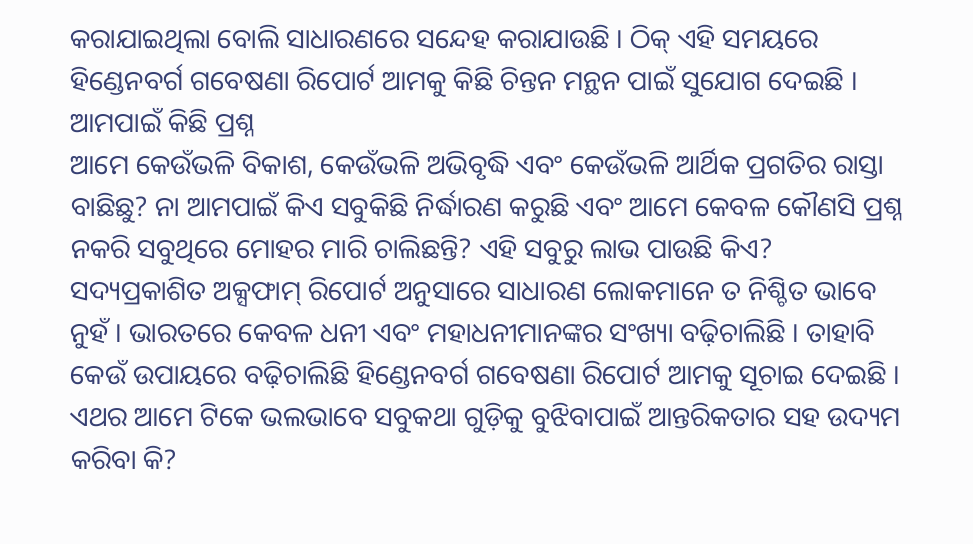କରାଯାଇଥିଲା ବୋଲି ସାଧାରଣରେ ସନ୍ଦେହ କରାଯାଉଛି । ଠିକ୍ ଏହି ସମୟରେ ହିଣ୍ଡେନବର୍ଗ ଗବେଷଣା ରିପୋର୍ଟ ଆମକୁ କିଛି ଚିନ୍ତନ ମନ୍ଥନ ପାଇଁ ସୁଯୋଗ ଦେଇଛି ।
ଆମପାଇଁ କିଛି ପ୍ରଶ୍ନ
ଆମେ କେଉଁଭଳି ବିକାଶ, କେଉଁଭଳି ଅଭିବୃଦ୍ଧି ଏବଂ କେଉଁଭଳି ଆର୍ଥିକ ପ୍ରଗତିର ରାସ୍ତା ବାଛିଛୁ? ନା ଆମପାଇଁ କିଏ ସବୁକିଛି ନିର୍ଦ୍ଧାରଣ କରୁଛି ଏବଂ ଆମେ କେବଳ କୌଣସି ପ୍ରଶ୍ନ ନକରି ସବୁଥିରେ ମୋହର ମାରି ଚାଲିଛନ୍ତି? ଏହି ସବୁରୁ ଲାଭ ପାଉଛି କିଏ? ସଦ୍ୟପ୍ରକାଶିତ ଅକ୍ସଫାମ୍ ରିପୋର୍ଟ ଅନୁସାରେ ସାଧାରଣ ଲୋକମାନେ ତ ନିଶ୍ଚିତ ଭାବେ ନୁହଁ । ଭାରତରେ କେବଳ ଧନୀ ଏବଂ ମହାଧନୀମାନଙ୍କର ସଂଖ୍ୟା ବଢ଼ିଚାଲିଛି । ତାହାବି କେଉଁ ଉପାୟରେ ବଢ଼ିଚାଲିଛି ହିଣ୍ଡେନବର୍ଗ ଗବେଷଣା ରିପୋର୍ଟ ଆମକୁ ସୂଚାଇ ଦେଇଛି । ଏଥର ଆମେ ଟିକେ ଭଲଭାବେ ସବୁକଥା ଗୁଡ଼ିକୁ ବୁଝିବାପାଇଁ ଆନ୍ତରିକତାର ସହ ଉଦ୍ୟମ କରିବା କି?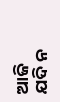ଆଜି ଯଦି ନ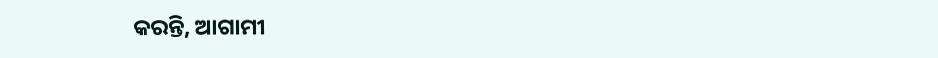କରନ୍ତି, ଆଗାମୀ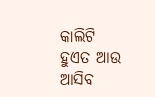କାଲିଟି ହୁଏତ ଆଉ ଆସିବ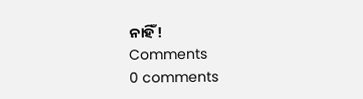ନାହିଁ!
Comments
0 comments